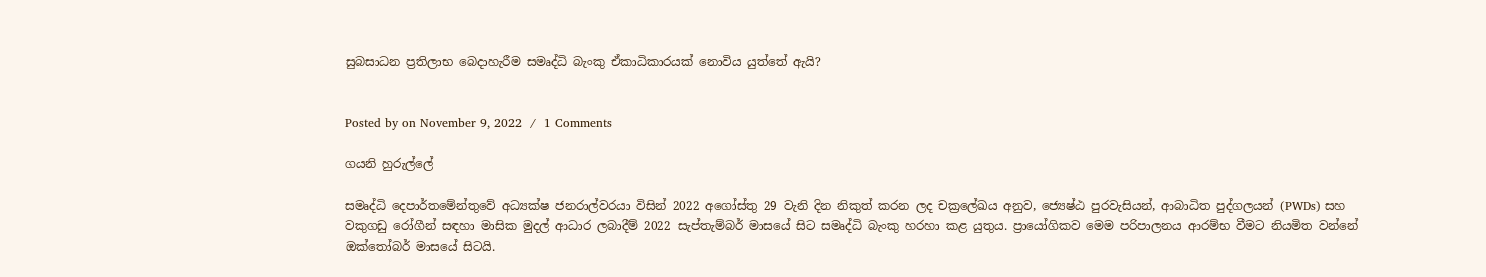සුබසාධන ප්‍රතිලාභ බෙදාහැරීම සමෘද්ධි බැංකු ඒකාධිකාරයක් නොවිය යුත්තේ ඇයි?


Posted by on November 9, 2022  /  1 Comments

ගයනි හුරුල්ලේ

සමෘද්ධි දෙපාර්තමේන්තුවේ අධ්‍යක්ෂ ජනරාල්වරයා විසින් 2022 අගෝස්තු 29 වැනි දින නිකුත් කරන ලද චක්‍රලේඛය අනුව, ජ්‍යෙෂ්ඨ පුරවැසියන්, ආබාධිත පුද්ගලයන් (PWDs) සහ වකුගඩු රෝගීන් සඳහා මාසික මුදල් ආධාර ලබාදීම් 2022 සැප්තැම්බර් මාසයේ සිට සමෘද්ධි බැංකු හරහා කළ යුතුය. ප්‍රායෝගිකව මෙම පරිපාලනය ආරම්භ වීමට නියමිත වන්නේ ඔක්තෝබර් මාසයේ සිටයි.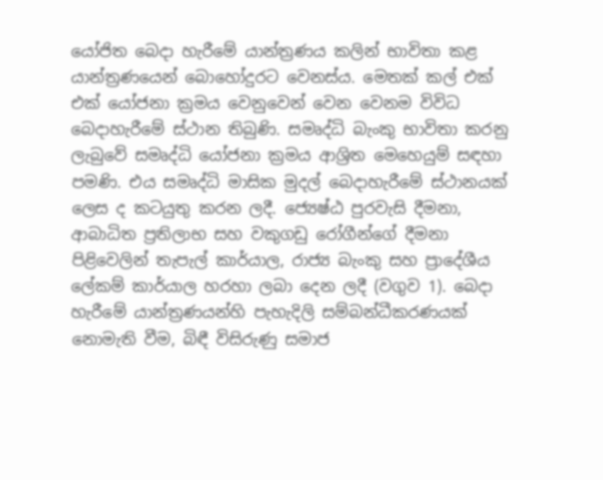යෝජිත බෙදා හැරීමේ යාන්ත්‍රණය කලින් භාවිතා කළ යාන්ත්‍රණයෙන් බොහෝදුරට වෙනස්ය. මෙතක් කල් එක් එක් යෝජනා ක්‍රමය වෙනුවෙන් වෙන වෙනම විවිධ බෙදාහැරීමේ ස්ථාන තිබුණි. සමෘද්ධි බැංකු භාවිතා කරනු ලැබුවේ සමෘද්ධි යෝජනා ක්‍රමය ආශ්‍රිත මෙහෙයුම් සඳහා පමණි. එය සමෘද්ධි මාසික මුදල් බෙදාහැරීමේ ස්ථානයක් ලෙස ද කටයුතු කරන ලදී. ජ්‍යෙෂ්ඨ පුරවැසි දීමනා, ආබාධිත ප්‍රතිලාභ සහ වකුගඩු රෝගීන්ගේ දීමනා පිළිවෙලින් තැපැල් කාර්යාල, රාජ්‍ය බැංකු සහ ප්‍රාදේශීය ලේකම් කාර්යාල හරහා ලබා දෙන ලදී (වගුව 1). බෙදා හැරීමේ යාන්ත්‍රණයන්හි පැහැදිලි සම්බන්ධීකරණයක් නොමැති වීම, බිඳී විසිරුණු සමාජ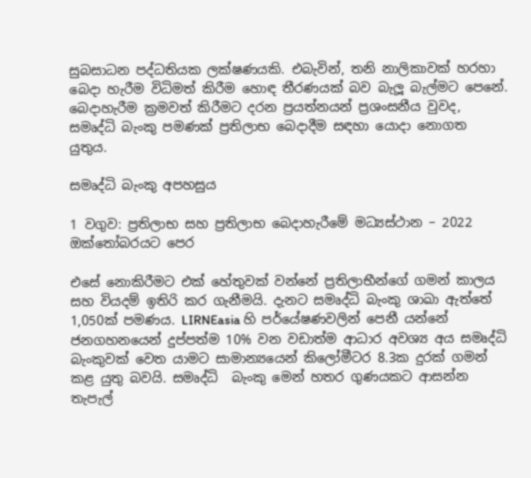සුබසාධන පද්ධතියක ලක්ෂණයකි. එබැවින්, තනි නාලිකාවක් හරහා බෙදා හැරීම විධිමත් කිරීම හොඳ තීරණයක් බව බැලූ බැල්මට පෙනේ. බෙදාහැරීම ක්‍රමවත් කිරීමට දරන ප්‍රයත්නයන් ප්‍රශංසනීය වුවද, සමෘද්ධි බැංකු පමණක් ප්‍රතිලාභ බෙදාදීම සඳහා යොදා නොගත යුතුය.

සමෘද්ධි බැංකු අපහසුය

1 වගුව: ප්‍රතිලාභ සහ ප්‍රතිලාභ බෙදාහැරීමේ මධ්‍යස්ථාන – 2022 ඔක්තෝබරයට පෙර

එසේ නොකිරීමට එක් හේතුවක් වන්නේ ප්‍රතිලාභීන්ගේ ගමන් කාලය සහ වියදම් ඉතිරි කර ගැනීමයි. දැනට සමෘද්ධි බැංකු ශාඛා ඇත්තේ 1,050ක් පමණය. LIRNEasia හි පර්යේෂණවලින් පෙනී යන්නේ ජනගහනයෙන් දුප්පත්ම 10% වන වඩාත්ම ආධාර අවශ්‍ය අය සමෘද්ධි බැංකුවක් වෙත යාමට සාමාන්‍යයෙන් කිලෝමීටර 8.3ක දුරක් ගමන් කළ යුතු බවයි. සමෘද්ධි  බැංකු මෙන් හතර ගුණයකට ආසන්න තැපැල්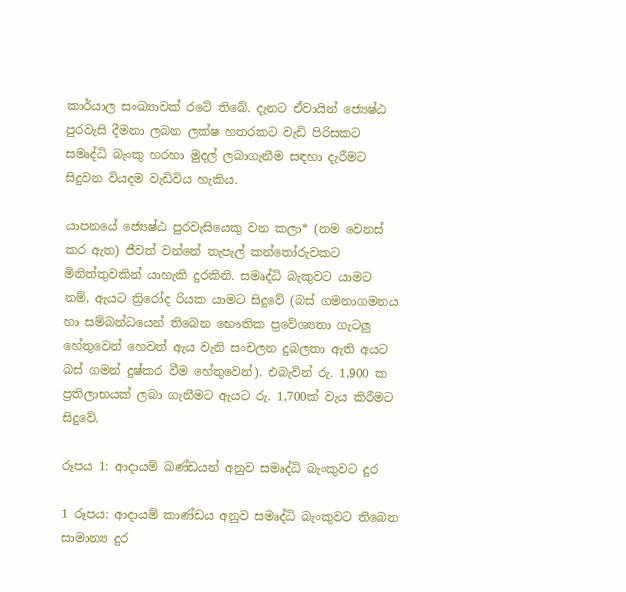කාර්යාල සංඛ්‍යාවක් රටේ තිබේ. දැනට ඒවායින් ජ්‍යෙෂ්ඨ පුරවැසි දීමනා ලබන ලක්ෂ හතරකට වැඩි පිරිසකට සමෘද්ධි බැංකු හරහා මුදල් ලබාගැනීම සඳහා දැරීමට සිදුවන වියදම වැඩිවිය හැකිය.

යාපනයේ ජ්‍යෙෂ්ඨ පුරවැසියෙකු වන කලා* (නම වෙනස් කර ඇත) ජීවත් වන්නේ තැපැල් කන්තෝරුවකට මිනිත්තුවකින් යාහැකි දුරකිනි. සමෘද්ධි බැකුවට යාමට නම්, ඇයට ත්‍රිරෝද රියක යාමට සිදුවේ (බස් ගමනාගමනය හා සම්බන්ධයෙන් තිබෙන භෞතික ප්‍රවේශ්‍යතා ගැටලු හේතුවෙන් හෙවත් ඇය වැනි සංචලන දුබලතා ඇති අයට බස් ගමන් දුෂ්කර වීම හේතුවෙන්). එබැවින් රු. 1,900 ක ප්‍රතිලාභයක් ලබා ගැනීමට ඇයට රු. 1,700ක් වැය කිරීමට සිදුවේ.

රූපය 1: ආදායම් ඛණ්ඩයන් අනුව සමෘද්ධි බැංකුවට දුර

1 රූපය: ආදායම් කාණ්ඩය අනුව සමෘද්ධි බැංකුවට තිබෙන සාමාන්‍ය දුර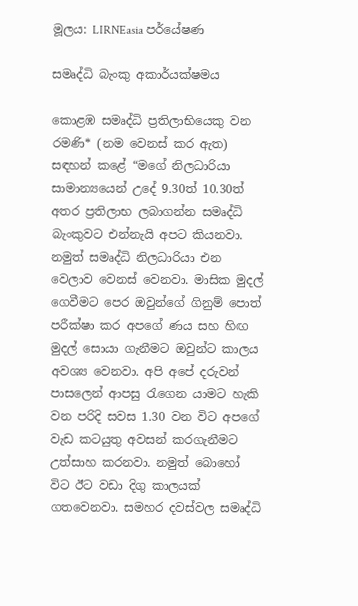මූලය: LIRNEasia පර්යේෂණ

සමෘද්ධි බැංකු අකාර්යක්ෂමය

කොළඹ සමෘද්ධි ප්‍රතිලාභියෙකු වන රමණි* (නම වෙනස් කර ඇත) සඳහන් කළේ “මගේ නිලධාරියා සාමාන්‍යයෙන් උදේ 9.30ත් 10.30ත් අතර ප්‍රතිලාභ ලබාගන්න සමෘද්ධි බැංකුවට එන්නැයි අපට කියනවා. නමුත් සමෘද්ධි නිලධාරියා එන වෙලාව වෙනස් වෙනවා. මාසික මුදල් ගෙවීමට පෙර ඔවුන්ගේ ගිනුම් පොත් පරීක්ෂා කර අපගේ ණය සහ හිඟ මුදල් සොයා ගැනීමට ඔවුන්ට කාලය අවශ්‍ය වෙනවා. අපි අපේ දරුවන් පාසලෙන් ආපසු රැගෙන යාමට හැකි වන පරිදි සවස 1.30 වන විට අපගේ වැඩ කටයුතු අවසන් කරගැනීමට උත්සාහ කරනවා. නමුත් බොහෝ විට ඊට වඩා දිගු කාලයක් ගතවෙනවා. සමහර දවස්වල සමෘද්ධි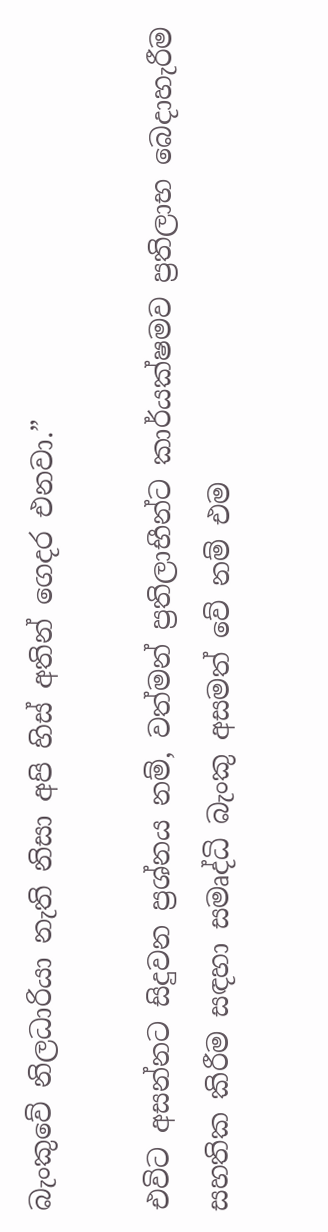බැංකුවේ නිලධාරියා නැති නිසා අපි හිස් අතින් ගෙදර එනවා.”

එවිට අසන්නට සිදුවන ප්‍රශ්නය නම්, වත්මන් ප්‍රතිලාභීන්ට කාර්යක්ෂමව ප්‍රතිලාභ බෙදාහැරීම සහතික කිරීම සඳහා සමෘද්ධි බැංකු අසමත් වේ නම් එම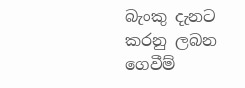බැංකු දැනට කරනු ලබන ගෙවීම්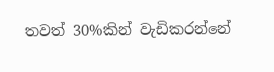තවත් 30%කින් වැඩිකරන්නේ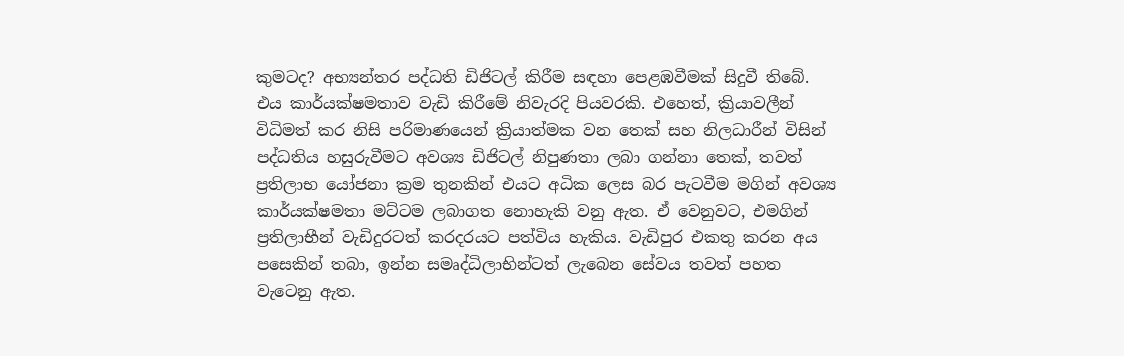කුමටද? අභ්‍යන්තර පද්ධති ඩිජිටල් කිරීම සඳහා පෙළඹවීමක් සිදුවී තිබේ. එය කාර්යක්ෂමතාව වැඩි කිරීමේ නිවැරදි පියවරකි. එහෙත්, ක්‍රියාවලීන් විධිමත් කර නිසි පරිමාණයෙන් ක්‍රියාත්මක වන තෙක් සහ නිලධාරීන් විසින් පද්ධතිය හසුරුවීමට අවශ්‍ය ඩිජිටල් නිපුණතා ලබා ගන්නා තෙක්, තවත් ප්‍රතිලාභ යෝජනා ක්‍රම තුනකින් එයට අධික ලෙස බර පැටවීම මගින් අවශ්‍ය කාර්යක්ෂමතා මට්ටම ලබාගත නොහැකි වනු ඇත. ඒ වෙනුවට, එමගින් ප්‍රතිලාභීන් වැඩිදුරටත් කරදරයට පත්විය හැකිය. වැඩිපුර එකතු කරන අය පසෙකින් තබා, ඉන්න සමෘද්ධිලාභින්ටත් ලැබෙන සේවය තවත් පහත වැටෙනු ඇත.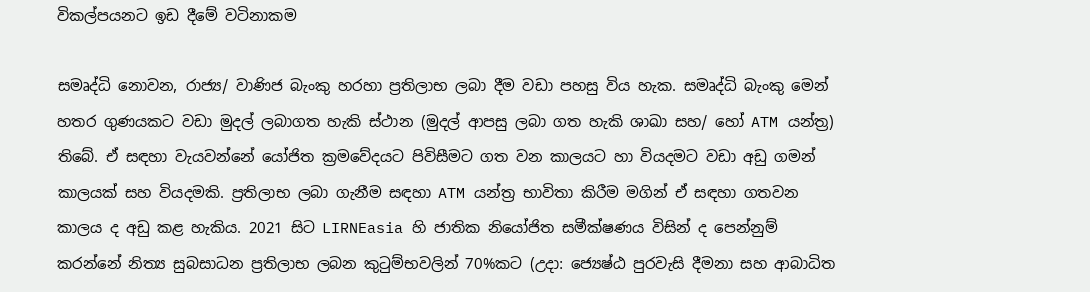විකල්පයනට ඉඩ දීමේ වටිනාකම

සමෘද්ධි නොවන, රාජ්‍ය/ වාණිජ බැංකු හරහා ප්‍රතිලාභ ලබා දීම වඩා පහසු විය හැක. සමෘද්ධි බැංකු මෙන් හතර ගුණයකට වඩා මුදල් ලබාගත හැකි ස්ථාන (මුදල් ආපසු ලබා ගත හැකි ශාඛා සහ/ හෝ ATM යන්ත්‍ර) තිබේ. ඒ සඳහා වැයවන්නේ යෝජිත ක්‍රමවේදයට පිවිසීමට ගත වන කාලයට හා වියදමට වඩා අඩු ගමන් කාලයක් සහ වියදමකි. ප්‍රතිලාභ ලබා ගැනීම සඳහා ATM යන්ත්‍ර භාවිතා කිරීම මගින් ඒ සඳහා ගතවන කාලය ද අඩු කළ හැකිය. 2021 සිට LIRNEasia හි ජාතික නියෝජිත සමීක්ෂණය විසින් ද පෙන්නුම් කරන්නේ නිත්‍ය සුබසාධන ප්‍රතිලාභ ලබන කුටුම්භවලින් 70%කට (උදා: ජ්‍යෙෂ්ඨ පුරවැසි දීමනා සහ ආබාධිත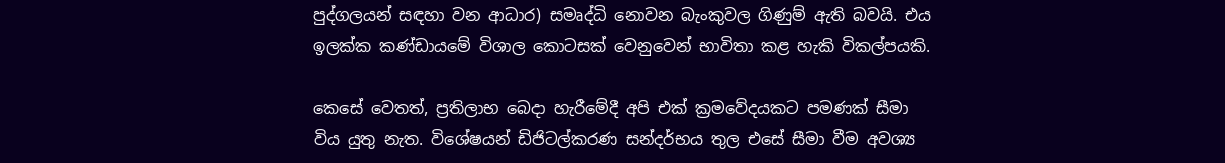පුද්ගලයන් සඳහා වන ආධාර) සමෘද්ධි නොවන බැංකුවල ගිණුම් ඇති බවයි. එය ඉලක්ක කණ්ඩායමේ විශාල කොටසක් වෙනුවෙන් භාවිතා කළ හැකි විකල්පයකි.

කෙසේ වෙතත්, ප්‍රතිලාභ බෙදා හැරීමේදී අපි එක් ක්‍රමවේදයකට පමණක් සීමා විය යුතු නැත. විශේෂයන් ඩිජිටල්කරණ සන්දර්භය තුල එසේ සීමා වීම අවශ්‍ය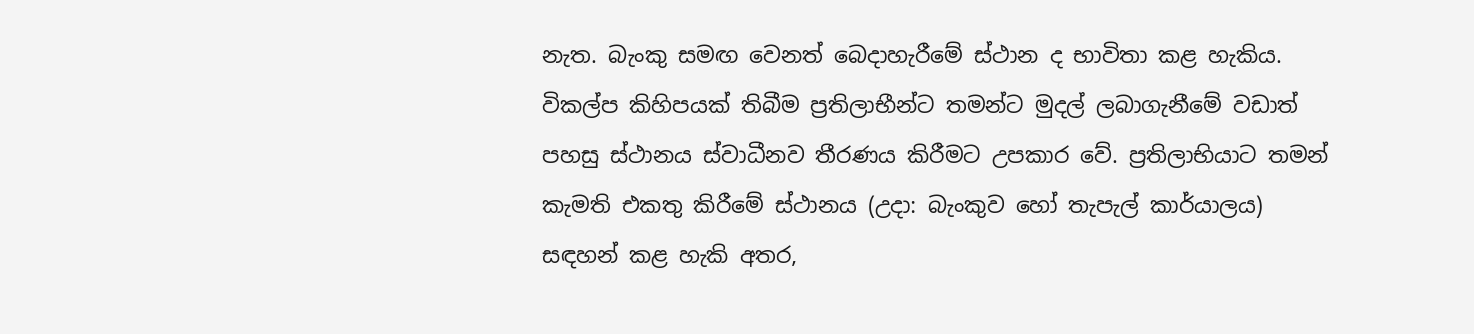නැත. බැංකු සමඟ වෙනත් බෙදාහැරීමේ ස්ථාන ද භාවිතා කළ හැකිය. විකල්ප කිහිපයක් තිබීම ප්‍රතිලාභීන්ට තමන්ට මුදල් ලබාගැනීමේ වඩාත් පහසු ස්ථානය ස්වාධීනව තීරණය කිරීමට උපකාර වේ. ප්‍රතිලාභියාට තමන් කැමති එකතු කිරීමේ ස්ථානය (උදා: බැංකුව හෝ තැපැල් කාර්යාලය) සඳහන් කළ හැකි අතර,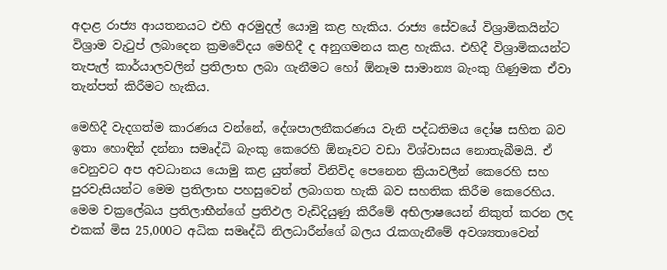අදාළ රාජ්‍ය ආයතනයට එහි අරමුදල් යොමු කළ හැකිය. රාජ්‍ය සේවයේ විශ්‍රාමිකයින්ට විශ්‍රාම වැටුප් ලබාදෙන ක්‍රමවේදය මෙහිදී ද අනුගමනය කළ හැකිය. එහිදී විශ්‍රාමිකයන්ට  තැපැල් කාර්යාලවලින් ප්‍රතිලාභ ලබා ගැනීමට හෝ ඕනෑම සාමාන්‍ය බැංකු ගිණුමක ඒවා තැන්පත් කිරීමට හැකිය.

මෙහිදී වැදගත්ම කාරණය වන්නේ, දේශපාලනීකරණය වැනි පද්ධතිමය දෝෂ සහිත බව ඉතා හොඳින් දන්නා සමෘද්ධි බැංකු කෙරෙහි ඕනෑවට වඩා විශ්වාසය නොතැබීමයි. ඒ වෙනුවට අප අවධානය යොමු කළ යුත්තේ විනිවිද පෙනෙන ක්‍රියාවලීන් කෙරෙහි සහ පුරවැසියන්ට මෙම ප්‍රතිලාභ පහසුවෙන් ලබාගත හැකි බව සහතික කිරීම කෙරෙහිය. මෙම චක්‍රලේඛය ප්‍රතිලාභීන්ගේ ප්‍රතිඵල වැඩිදියුණු කිරීමේ අභිලාෂයෙන් නිකුත් කරන ලද එකක් මිස 25,000ට අධික සමෘද්ධි නිලධාරීන්ගේ බලය රැකගැනීමේ අවශ්‍යතාවෙන්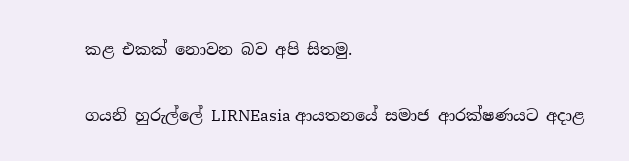කළ එකක් නොවන බව අපි සිතමු.

ගයනි හුරුල්ලේ LIRNEasia ආයතනයේ සමාජ ආරක්ෂණයට අදාළ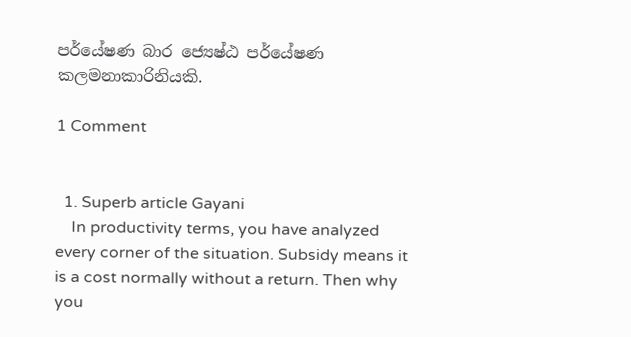පර්යේෂණ බාර ජ්‍යෙෂ්ඨ පර්යේෂණ කලමනාකාරිනියකි.

1 Comment


  1. Superb article Gayani
    In productivity terms, you have analyzed every corner of the situation. Subsidy means it is a cost normally without a return. Then why you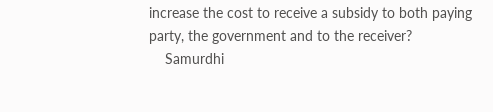increase the cost to receive a subsidy to both paying party, the government and to the receiver?
    Samurdhi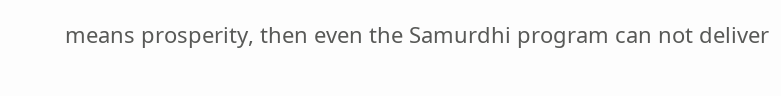means prosperity, then even the Samurdhi program can not deliver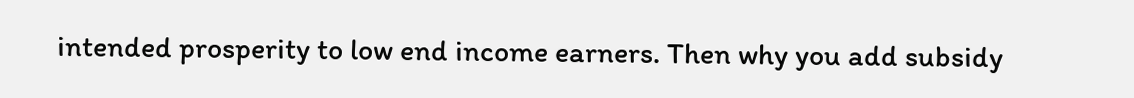intended prosperity to low end income earners. Then why you add subsidy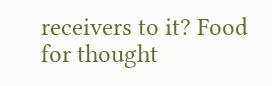receivers to it? Food for thought